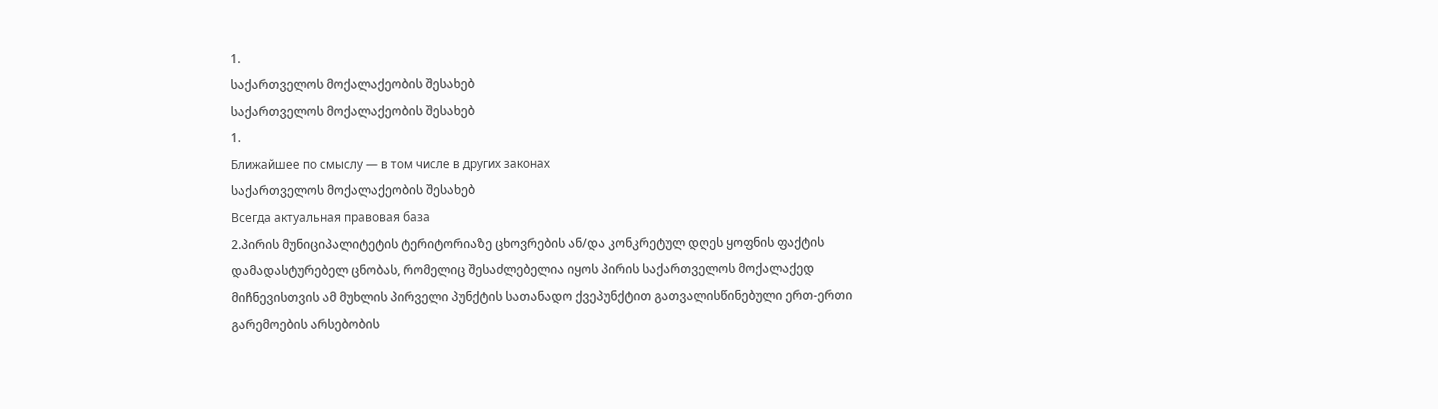1.
საქართველოს მოქალაქეობის შესახებ
საქართველოს მოქალაქეობის შესახებ
1.
Ближайшее по смыслу — в том числе в других законах
საქართველოს მოქალაქეობის შესახებ
Всегда актуальная правовая база
2.პირის მუნიციპალიტეტის ტერიტორიაზე ცხოვრების ან/და კონკრეტულ დღეს ყოფნის ფაქტის დამადასტურებელ ცნობას, რომელიც შესაძლებელია იყოს პირის საქართველოს მოქალაქედ მიჩნევისთვის ამ მუხლის პირველი პუნქტის სათანადო ქვეპუნქტით გათვალისწინებული ერთ-ერთი გარემოების არსებობის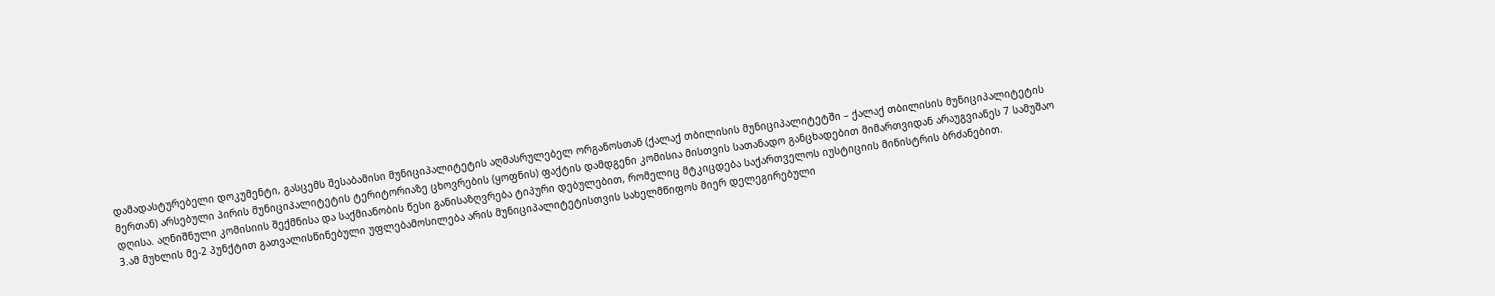დამადასტურებელი დოკუმენტი, გასცემს შესაბამისი მუნიციპალიტეტის აღმასრულებელ ორგანოსთან (ქალაქ თბილისის მუნიციპალიტეტში – ქალაქ თბილისის მუნიციპალიტეტის მერთან) არსებული პირის მუნიციპალიტეტის ტერიტორიაზე ცხოვრების (ყოფნის) ფაქტის დამდგენი კომისია მისთვის სათანადო განცხადებით მიმართვიდან არაუგვიანეს 7 სამუშაო დღისა. აღნიშნული კომისიის შექმნისა და საქმიანობის წესი განისაზღვრება ტიპური დებულებით, რომელიც მტკიცდება საქართველოს იუსტიციის მინისტრის ბრძანებით.
3.ამ მუხლის მე-2 პუნქტით გათვალისწინებული უფლებამოსილება არის მუნიციპალიტეტისთვის სახელმწიფოს მიერ დელეგირებული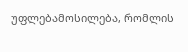უფლებამოსილება, რომლის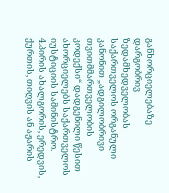განხორციელებაზე დარგობრივ ზედამხედველობას საქართველოს ორგანული კანონით „ადგილობრივი თვითმმართველობის კოდექსი“ დადგენილი წესით ახორციელებს საქართველოს იუსტიციის სამინისტრო.
4.პირის ახალგორის, ერედვის, ქურთის, თიღვის ან აჟარის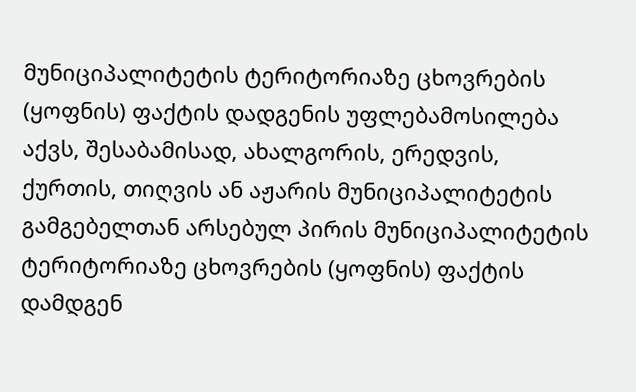მუნიციპალიტეტის ტერიტორიაზე ცხოვრების (ყოფნის) ფაქტის დადგენის უფლებამოსილება აქვს, შესაბამისად, ახალგორის, ერედვის, ქურთის, თიღვის ან აჟარის მუნიციპალიტეტის გამგებელთან არსებულ პირის მუნიციპალიტეტის ტერიტორიაზე ცხოვრების (ყოფნის) ფაქტის დამდგენ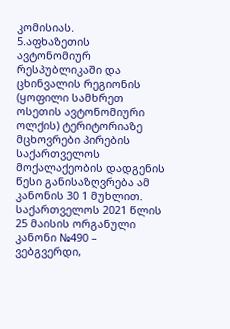კომისიას.
5.აფხაზეთის ავტონომიურ რესპუბლიკაში და ცხინვალის რეგიონის (ყოფილი სამხრეთ ოსეთის ავტონომიური ოლქის) ტერიტორიაზე მცხოვრები პირების საქართველოს მოქალაქეობის დადგენის წესი განისაზღვრება ამ კანონის 30 1 მუხლით. საქართველოს 2021 წლის 25 მაისის ორგანული კანონი №490 – ვებგვერდი,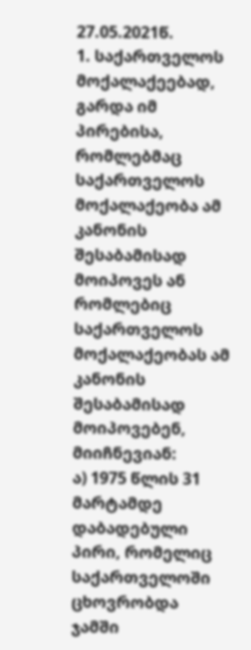27.05.2021წ.
1. საქართველოს მოქალაქეებად, გარდა იმ პირებისა, რომლებმაც საქართველოს მოქალაქეობა ამ კანონის შესაბამისად მოიპოვეს ან რომლებიც საქართველოს მოქალაქეობას ამ კანონის შესაბამისად მოიპოვებენ, მიიჩნევიან:
ა) 1975 წლის 31 მარტამდე დაბადებული პირი, რომელიც საქართველოში ცხოვრობდა ჯამში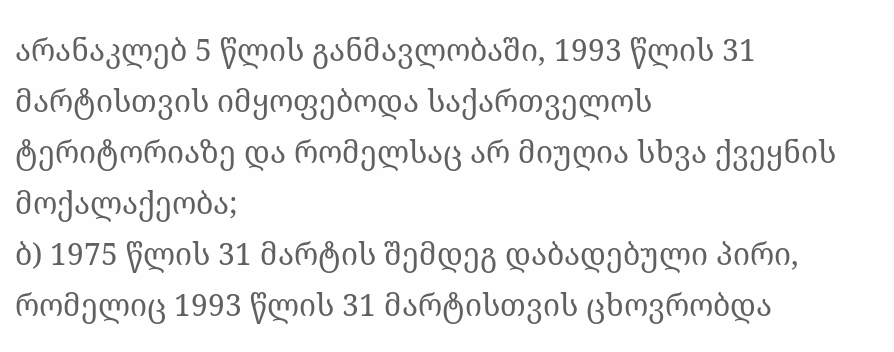არანაკლებ 5 წლის განმავლობაში, 1993 წლის 31 მარტისთვის იმყოფებოდა საქართველოს ტერიტორიაზე და რომელსაც არ მიუღია სხვა ქვეყნის მოქალაქეობა;
ბ) 1975 წლის 31 მარტის შემდეგ დაბადებული პირი, რომელიც 1993 წლის 31 მარტისთვის ცხოვრობდა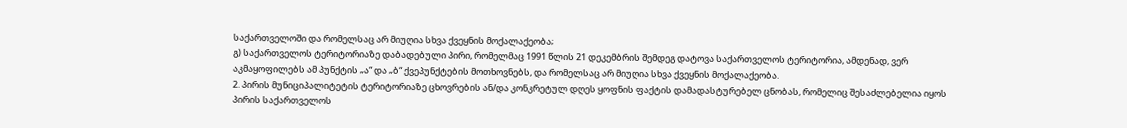საქართველოში და რომელსაც არ მიუღია სხვა ქვეყნის მოქალაქეობა;
გ) საქართველოს ტერიტორიაზე დაბადებული პირი, რომელმაც 1991 წლის 21 დეკემბრის შემდეგ დატოვა საქართველოს ტერიტორია, ამდენად, ვერ აკმაყოფილებს ამ პუნქტის „ა“ და „ბ“ ქვეპუნქტების მოთხოვნებს, და რომელსაც არ მიუღია სხვა ქვეყნის მოქალაქეობა.
2. პირის მუნიციპალიტეტის ტერიტორიაზე ცხოვრების ან/და კონკრეტულ დღეს ყოფნის ფაქტის დამადასტურებელ ცნობას, რომელიც შესაძლებელია იყოს პირის საქართველოს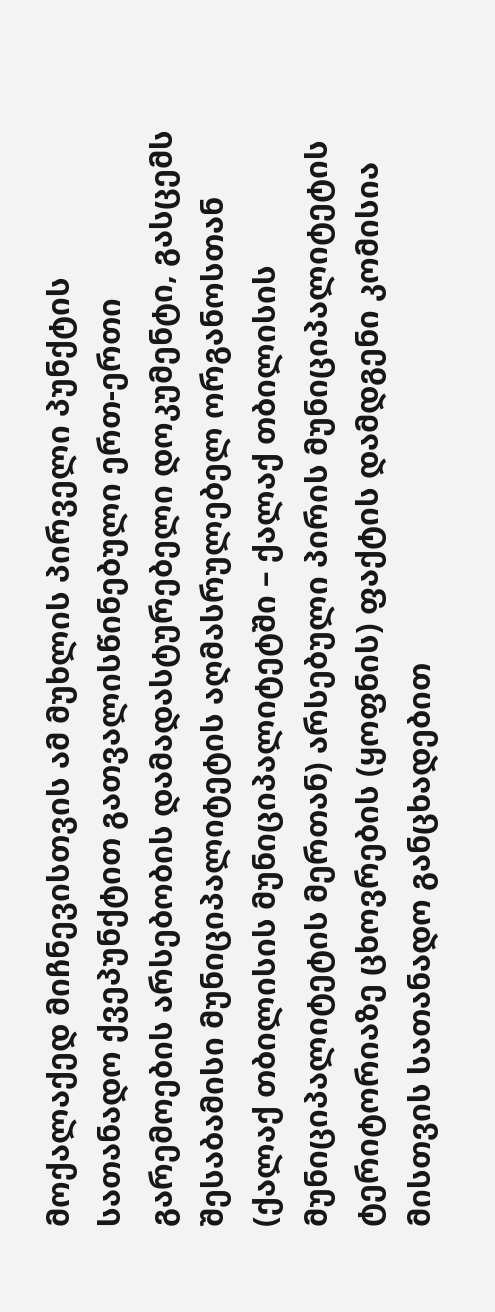მოქალაქედ მიჩნევისთვის ამ მუხლის პირველი პუნქტის სათანადო ქვეპუნქტით გათვალისწინებული ერთ-ერთი გარემოების არსებობის დამადასტურებელი დოკუმენტი, გასცემს შესაბამისი მუნიციპალიტეტის აღმასრულებელ ორგანოსთან (ქალაქ თბილისის მუნიციპალიტეტში – ქალაქ თბილისის მუნიციპალიტეტის მერთან) არსებული პირის მუნიციპალიტეტის ტერიტორიაზე ცხოვრების (ყოფნის) ფაქტის დამდგენი კომისია მისთვის სათანადო განცხადებით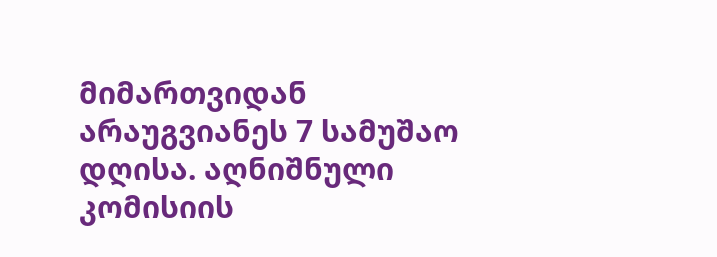მიმართვიდან არაუგვიანეს 7 სამუშაო დღისა. აღნიშნული კომისიის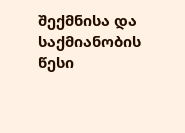შექმნისა და საქმიანობის წესი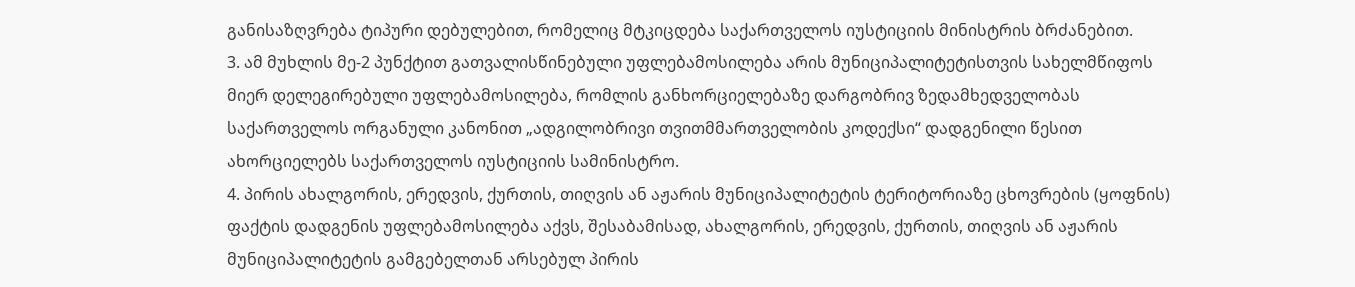განისაზღვრება ტიპური დებულებით, რომელიც მტკიცდება საქართველოს იუსტიციის მინისტრის ბრძანებით.
3. ამ მუხლის მე-2 პუნქტით გათვალისწინებული უფლებამოსილება არის მუნიციპალიტეტისთვის სახელმწიფოს მიერ დელეგირებული უფლებამოსილება, რომლის განხორციელებაზე დარგობრივ ზედამხედველობას
საქართველოს ორგანული კანონით „ადგილობრივი თვითმმართველობის კოდექსი“ დადგენილი წესით
ახორციელებს საქართველოს იუსტიციის სამინისტრო.
4. პირის ახალგორის, ერედვის, ქურთის, თიღვის ან აჟარის მუნიციპალიტეტის ტერიტორიაზე ცხოვრების (ყოფნის) ფაქტის დადგენის უფლებამოსილება აქვს, შესაბამისად, ახალგორის, ერედვის, ქურთის, თიღვის ან აჟარის მუნიციპალიტეტის გამგებელთან არსებულ პირის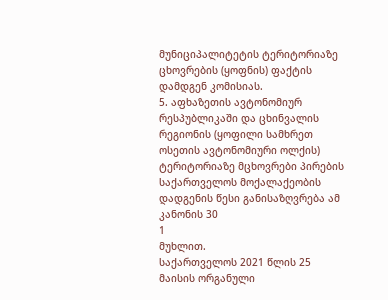მუნიციპალიტეტის ტერიტორიაზე ცხოვრების (ყოფნის) ფაქტის დამდგენ კომისიას.
5. აფხაზეთის ავტონომიურ რესპუბლიკაში და ცხინვალის რეგიონის (ყოფილი სამხრეთ ოსეთის ავტონომიური ოლქის) ტერიტორიაზე მცხოვრები პირების საქართველოს მოქალაქეობის დადგენის წესი განისაზღვრება ამ კანონის 30
1
მუხლით.
საქართველოს 2021 წლის 25 მაისის ორგანული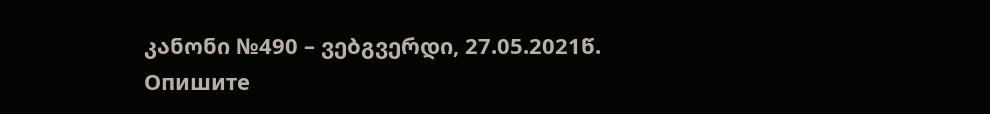კანონი №490 – ვებგვერდი, 27.05.2021წ.
Опишите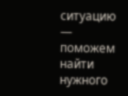ситуацию — поможем найти нужного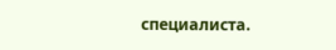специалиста.